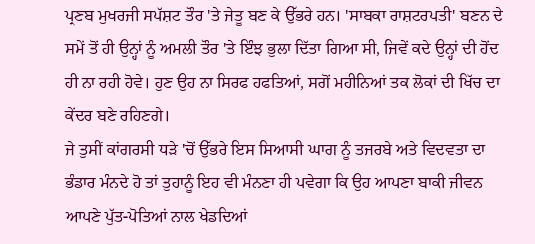ਪ੍ਰਣਬ ਮੁਖਰਜੀ ਸਪੱਸ਼ਟ ਤੌਰ 'ਤੇ ਜੇਤੂ ਬਣ ਕੇ ਉੱਭਰੇ ਹਨ। 'ਸਾਬਕਾ ਰਾਸ਼ਟਰਪਤੀ' ਬਣਨ ਦੇ ਸਮੇਂ ਤੋਂ ਹੀ ਉਨ੍ਹਾਂ ਨੂੰ ਅਮਲੀ ਤੌਰ 'ਤੇ ਇੰਝ ਭੁਲਾ ਦਿੱਤਾ ਗਿਆ ਸੀ, ਜਿਵੇਂ ਕਦੇ ਉਨ੍ਹਾਂ ਦੀ ਹੋਂਦ ਹੀ ਨਾ ਰਹੀ ਹੋਵੇ। ਹੁਣ ਉਹ ਨਾ ਸਿਰਫ ਹਫਤਿਆਂ, ਸਗੋਂ ਮਹੀਨਿਆਂ ਤਕ ਲੋਕਾਂ ਦੀ ਖਿੱਚ ਦਾ ਕੇਂਦਰ ਬਣੇ ਰਹਿਣਗੇ।
ਜੇ ਤੁਸੀਂ ਕਾਂਗਰਸੀ ਧੜੇ 'ਚੋਂ ਉੱਭਰੇ ਇਸ ਸਿਆਸੀ ਘਾਗ ਨੂੰ ਤਜਰਬੇ ਅਤੇ ਵਿਦਵਤਾ ਦਾ ਭੰਡਾਰ ਮੰਨਦੇ ਹੋ ਤਾਂ ਤੁਹਾਨੂੰ ਇਹ ਵੀ ਮੰਨਣਾ ਹੀ ਪਵੇਗਾ ਕਿ ਉਹ ਆਪਣਾ ਬਾਕੀ ਜੀਵਨ ਆਪਣੇ ਪੁੱਤ-ਪੋਤਿਆਂ ਨਾਲ ਖੇਡਦਿਆਂ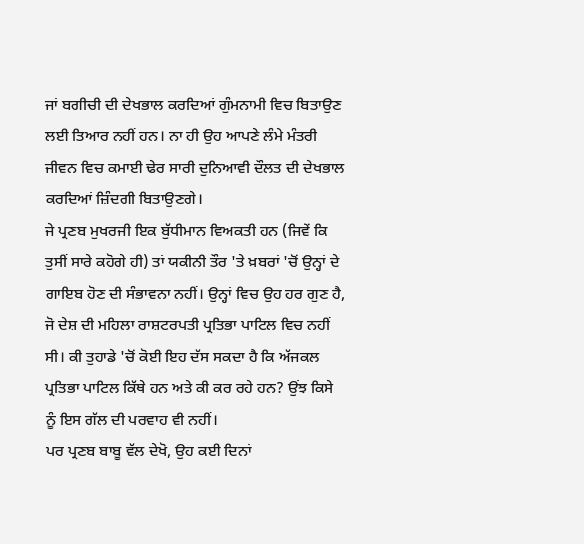ਜਾਂ ਬਗੀਚੀ ਦੀ ਦੇਖਭਾਲ ਕਰਦਿਆਂ ਗੁੰਮਨਾਮੀ ਵਿਚ ਬਿਤਾਉਣ ਲਈ ਤਿਆਰ ਨਹੀਂ ਹਨ। ਨਾ ਹੀ ਉਹ ਆਪਣੇ ਲੰਮੇ ਮੰਤਰੀ ਜੀਵਨ ਵਿਚ ਕਮਾਈ ਢੇਰ ਸਾਰੀ ਦੁਨਿਆਵੀ ਦੌਲਤ ਦੀ ਦੇਖਭਾਲ ਕਰਦਿਆਂ ਜ਼ਿੰਦਗੀ ਬਿਤਾਉਣਗੇ।
ਜੇ ਪ੍ਰਣਬ ਮੁਖਰਜੀ ਇਕ ਬੁੱਧੀਮਾਨ ਵਿਅਕਤੀ ਹਨ (ਜਿਵੇਂ ਕਿ ਤੁਸੀਂ ਸਾਰੇ ਕਹੋਗੇ ਹੀ) ਤਾਂ ਯਕੀਨੀ ਤੌਰ 'ਤੇ ਖ਼ਬਰਾਂ 'ਚੋਂ ਉਨ੍ਹਾਂ ਦੇ ਗਾਇਬ ਹੋਣ ਦੀ ਸੰਭਾਵਨਾ ਨਹੀਂ। ਉਨ੍ਹਾਂ ਵਿਚ ਉਹ ਹਰ ਗੁਣ ਹੈ, ਜੋ ਦੇਸ਼ ਦੀ ਮਹਿਲਾ ਰਾਸ਼ਟਰਪਤੀ ਪ੍ਰਤਿਭਾ ਪਾਟਿਲ ਵਿਚ ਨਹੀਂ ਸੀ। ਕੀ ਤੁਹਾਡੇ 'ਚੋਂ ਕੋਈ ਇਹ ਦੱਸ ਸਕਦਾ ਹੈ ਕਿ ਅੱਜਕਲ ਪ੍ਰਤਿਭਾ ਪਾਟਿਲ ਕਿੱਥੇ ਹਨ ਅਤੇ ਕੀ ਕਰ ਰਹੇ ਹਨ? ਉਂਝ ਕਿਸੇ ਨੂੰ ਇਸ ਗੱਲ ਦੀ ਪਰਵਾਹ ਵੀ ਨਹੀਂ।
ਪਰ ਪ੍ਰਣਬ ਬਾਬੂ ਵੱਲ ਦੇਖੋ, ਉਹ ਕਈ ਦਿਨਾਂ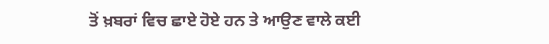ਤੋਂ ਖ਼ਬਰਾਂ ਵਿਚ ਛਾਏ ਹੋਏ ਹਨ ਤੇ ਆਉਣ ਵਾਲੇ ਕਈ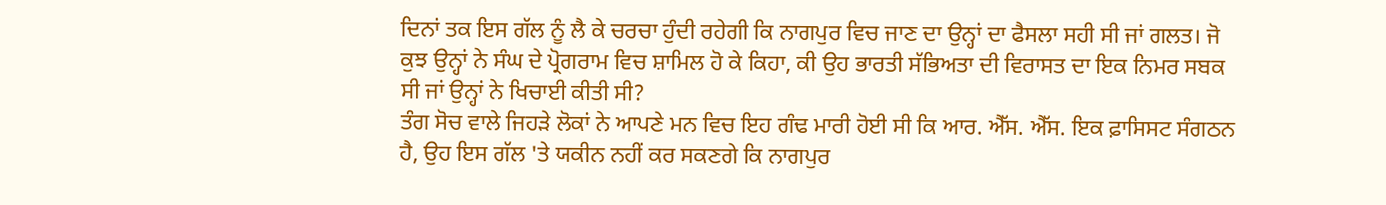ਦਿਨਾਂ ਤਕ ਇਸ ਗੱਲ ਨੂੰ ਲੈ ਕੇ ਚਰਚਾ ਹੁੰਦੀ ਰਹੇਗੀ ਕਿ ਨਾਗਪੁਰ ਵਿਚ ਜਾਣ ਦਾ ਉਨ੍ਹਾਂ ਦਾ ਫੈਸਲਾ ਸਹੀ ਸੀ ਜਾਂ ਗਲਤ। ਜੋ ਕੁਝ ਉਨ੍ਹਾਂ ਨੇ ਸੰਘ ਦੇ ਪ੍ਰੋਗਰਾਮ ਵਿਚ ਸ਼ਾਮਿਲ ਹੋ ਕੇ ਕਿਹਾ, ਕੀ ਉਹ ਭਾਰਤੀ ਸੱਭਿਅਤਾ ਦੀ ਵਿਰਾਸਤ ਦਾ ਇਕ ਨਿਮਰ ਸਬਕ ਸੀ ਜਾਂ ਉਨ੍ਹਾਂ ਨੇ ਖਿਚਾਈ ਕੀਤੀ ਸੀ?
ਤੰਗ ਸੋਚ ਵਾਲੇ ਜਿਹੜੇ ਲੋਕਾਂ ਨੇ ਆਪਣੇ ਮਨ ਵਿਚ ਇਹ ਗੰਢ ਮਾਰੀ ਹੋਈ ਸੀ ਕਿ ਆਰ. ਐੱਸ. ਐੱਸ. ਇਕ ਫ਼ਾਸਿਸਟ ਸੰਗਠਨ ਹੈ, ਉਹ ਇਸ ਗੱਲ 'ਤੇ ਯਕੀਨ ਨਹੀਂ ਕਰ ਸਕਣਗੇ ਕਿ ਨਾਗਪੁਰ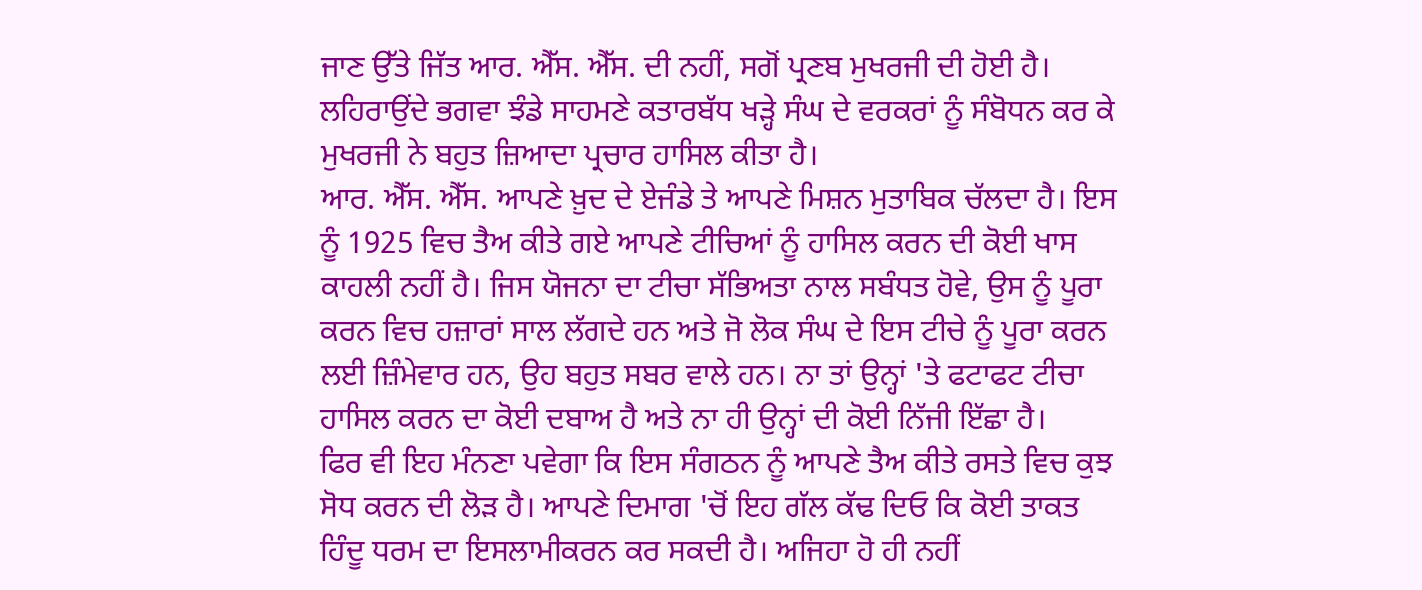ਜਾਣ ਉੱਤੇ ਜਿੱਤ ਆਰ. ਐੱਸ. ਐੱਸ. ਦੀ ਨਹੀਂ, ਸਗੋਂ ਪ੍ਰਣਬ ਮੁਖਰਜੀ ਦੀ ਹੋਈ ਹੈ। ਲਹਿਰਾਉਂਦੇ ਭਗਵਾ ਝੰਡੇ ਸਾਹਮਣੇ ਕਤਾਰਬੱਧ ਖੜ੍ਹੇ ਸੰਘ ਦੇ ਵਰਕਰਾਂ ਨੂੰ ਸੰਬੋਧਨ ਕਰ ਕੇ ਮੁਖਰਜੀ ਨੇ ਬਹੁਤ ਜ਼ਿਆਦਾ ਪ੍ਰਚਾਰ ਹਾਸਿਲ ਕੀਤਾ ਹੈ।
ਆਰ. ਐੱਸ. ਐੱਸ. ਆਪਣੇ ਖ਼ੁਦ ਦੇ ਏਜੰਡੇ ਤੇ ਆਪਣੇ ਮਿਸ਼ਨ ਮੁਤਾਬਿਕ ਚੱਲਦਾ ਹੈ। ਇਸ ਨੂੰ 1925 ਵਿਚ ਤੈਅ ਕੀਤੇ ਗਏ ਆਪਣੇ ਟੀਚਿਆਂ ਨੂੰ ਹਾਸਿਲ ਕਰਨ ਦੀ ਕੋਈ ਖਾਸ ਕਾਹਲੀ ਨਹੀਂ ਹੈ। ਜਿਸ ਯੋਜਨਾ ਦਾ ਟੀਚਾ ਸੱਭਿਅਤਾ ਨਾਲ ਸਬੰਧਤ ਹੋਵੇ, ਉਸ ਨੂੰ ਪੂਰਾ ਕਰਨ ਵਿਚ ਹਜ਼ਾਰਾਂ ਸਾਲ ਲੱਗਦੇ ਹਨ ਅਤੇ ਜੋ ਲੋਕ ਸੰਘ ਦੇ ਇਸ ਟੀਚੇ ਨੂੰ ਪੂਰਾ ਕਰਨ ਲਈ ਜ਼ਿੰਮੇਵਾਰ ਹਨ, ਉਹ ਬਹੁਤ ਸਬਰ ਵਾਲੇ ਹਨ। ਨਾ ਤਾਂ ਉਨ੍ਹਾਂ 'ਤੇ ਫਟਾਫਟ ਟੀਚਾ ਹਾਸਿਲ ਕਰਨ ਦਾ ਕੋਈ ਦਬਾਅ ਹੈ ਅਤੇ ਨਾ ਹੀ ਉਨ੍ਹਾਂ ਦੀ ਕੋਈ ਨਿੱਜੀ ਇੱਛਾ ਹੈ।
ਫਿਰ ਵੀ ਇਹ ਮੰਨਣਾ ਪਵੇਗਾ ਕਿ ਇਸ ਸੰਗਠਨ ਨੂੰ ਆਪਣੇ ਤੈਅ ਕੀਤੇ ਰਸਤੇ ਵਿਚ ਕੁਝ ਸੋਧ ਕਰਨ ਦੀ ਲੋੜ ਹੈ। ਆਪਣੇ ਦਿਮਾਗ 'ਚੋਂ ਇਹ ਗੱਲ ਕੱਢ ਦਿਓ ਕਿ ਕੋਈ ਤਾਕਤ ਹਿੰਦੂ ਧਰਮ ਦਾ ਇਸਲਾਮੀਕਰਨ ਕਰ ਸਕਦੀ ਹੈ। ਅਜਿਹਾ ਹੋ ਹੀ ਨਹੀਂ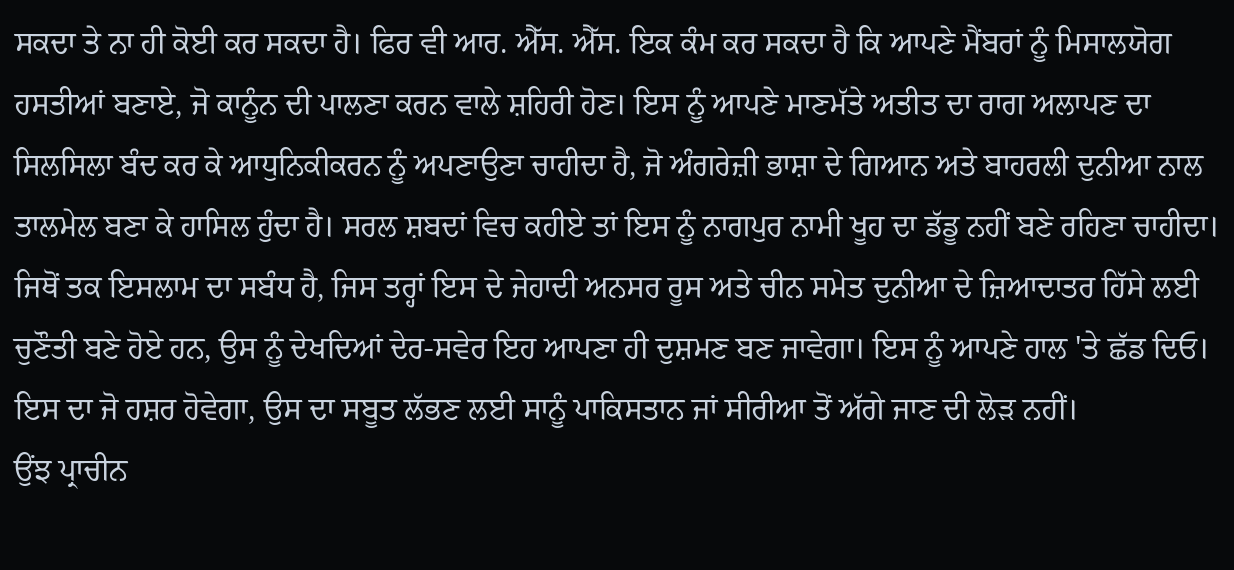ਸਕਦਾ ਤੇ ਨਾ ਹੀ ਕੋਈ ਕਰ ਸਕਦਾ ਹੈ। ਫਿਰ ਵੀ ਆਰ. ਐੱਸ. ਐੱਸ. ਇਕ ਕੰਮ ਕਰ ਸਕਦਾ ਹੈ ਕਿ ਆਪਣੇ ਮੈਂਬਰਾਂ ਨੂੰ ਮਿਸਾਲਯੋਗ ਹਸਤੀਆਂ ਬਣਾਏ, ਜੋ ਕਾਨੂੰਨ ਦੀ ਪਾਲਣਾ ਕਰਨ ਵਾਲੇ ਸ਼ਹਿਰੀ ਹੋਣ। ਇਸ ਨੂੰ ਆਪਣੇ ਮਾਣਮੱਤੇ ਅਤੀਤ ਦਾ ਰਾਗ ਅਲਾਪਣ ਦਾ ਸਿਲਸਿਲਾ ਬੰਦ ਕਰ ਕੇ ਆਧੁਨਿਕੀਕਰਨ ਨੂੰ ਅਪਣਾਉਣਾ ਚਾਹੀਦਾ ਹੈ, ਜੋ ਅੰਗਰੇਜ਼ੀ ਭਾਸ਼ਾ ਦੇ ਗਿਆਨ ਅਤੇ ਬਾਹਰਲੀ ਦੁਨੀਆ ਨਾਲ ਤਾਲਮੇਲ ਬਣਾ ਕੇ ਹਾਸਿਲ ਹੁੰਦਾ ਹੈ। ਸਰਲ ਸ਼ਬਦਾਂ ਵਿਚ ਕਹੀਏ ਤਾਂ ਇਸ ਨੂੰ ਨਾਗਪੁਰ ਨਾਮੀ ਖੂਹ ਦਾ ਡੱਡੂ ਨਹੀਂ ਬਣੇ ਰਹਿਣਾ ਚਾਹੀਦਾ।
ਜਿਥੋਂ ਤਕ ਇਸਲਾਮ ਦਾ ਸਬੰਧ ਹੈ, ਜਿਸ ਤਰ੍ਹਾਂ ਇਸ ਦੇ ਜੇਹਾਦੀ ਅਨਸਰ ਰੂਸ ਅਤੇ ਚੀਨ ਸਮੇਤ ਦੁਨੀਆ ਦੇ ਜ਼ਿਆਦਾਤਰ ਹਿੱਸੇ ਲਈ ਚੁਣੌਤੀ ਬਣੇ ਹੋਏ ਹਨ, ਉਸ ਨੂੰ ਦੇਖਦਿਆਂ ਦੇਰ-ਸਵੇਰ ਇਹ ਆਪਣਾ ਹੀ ਦੁਸ਼ਮਣ ਬਣ ਜਾਵੇਗਾ। ਇਸ ਨੂੰ ਆਪਣੇ ਹਾਲ 'ਤੇ ਛੱਡ ਦਿਓ। ਇਸ ਦਾ ਜੋ ਹਸ਼ਰ ਹੋਵੇਗਾ, ਉਸ ਦਾ ਸਬੂਤ ਲੱਭਣ ਲਈ ਸਾਨੂੰ ਪਾਕਿਸਤਾਨ ਜਾਂ ਸੀਰੀਆ ਤੋਂ ਅੱਗੇ ਜਾਣ ਦੀ ਲੋੜ ਨਹੀਂ।
ਉਂਝ ਪ੍ਰਾਚੀਨ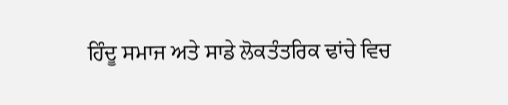ਹਿੰਦੂ ਸਮਾਜ ਅਤੇ ਸਾਡੇ ਲੋਕਤੰਤਰਿਕ ਢਾਂਚੇ ਵਿਚ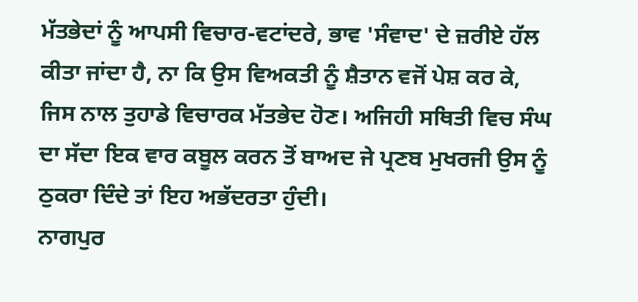ਮੱਤਭੇਦਾਂ ਨੂੰ ਆਪਸੀ ਵਿਚਾਰ-ਵਟਾਂਦਰੇ, ਭਾਵ 'ਸੰਵਾਦ' ਦੇ ਜ਼ਰੀਏ ਹੱਲ ਕੀਤਾ ਜਾਂਦਾ ਹੈ, ਨਾ ਕਿ ਉਸ ਵਿਅਕਤੀ ਨੂੰ ਸ਼ੈਤਾਨ ਵਜੋਂ ਪੇਸ਼ ਕਰ ਕੇ, ਜਿਸ ਨਾਲ ਤੁਹਾਡੇ ਵਿਚਾਰਕ ਮੱਤਭੇਦ ਹੋਣ। ਅਜਿਹੀ ਸਥਿਤੀ ਵਿਚ ਸੰਘ ਦਾ ਸੱਦਾ ਇਕ ਵਾਰ ਕਬੂਲ ਕਰਨ ਤੋਂ ਬਾਅਦ ਜੇ ਪ੍ਰਣਬ ਮੁਖਰਜੀ ਉਸ ਨੂੰ ਠੁਕਰਾ ਦਿੰਦੇ ਤਾਂ ਇਹ ਅਭੱਦਰਤਾ ਹੁੰਦੀ।
ਨਾਗਪੁਰ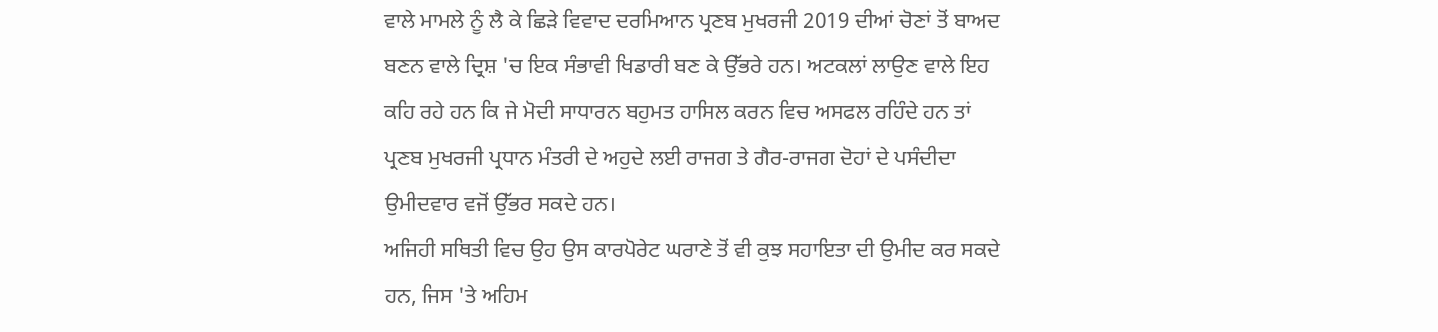ਵਾਲੇ ਮਾਮਲੇ ਨੂੰ ਲੈ ਕੇ ਛਿੜੇ ਵਿਵਾਦ ਦਰਮਿਆਨ ਪ੍ਰਣਬ ਮੁਖਰਜੀ 2019 ਦੀਆਂ ਚੋਣਾਂ ਤੋਂ ਬਾਅਦ ਬਣਨ ਵਾਲੇ ਦ੍ਰਿਸ਼ 'ਚ ਇਕ ਸੰਭਾਵੀ ਖਿਡਾਰੀ ਬਣ ਕੇ ਉੱਭਰੇ ਹਨ। ਅਟਕਲਾਂ ਲਾਉਣ ਵਾਲੇ ਇਹ ਕਹਿ ਰਹੇ ਹਨ ਕਿ ਜੇ ਮੋਦੀ ਸਾਧਾਰਨ ਬਹੁਮਤ ਹਾਸਿਲ ਕਰਨ ਵਿਚ ਅਸਫਲ ਰਹਿੰਦੇ ਹਨ ਤਾਂ ਪ੍ਰਣਬ ਮੁਖਰਜੀ ਪ੍ਰਧਾਨ ਮੰਤਰੀ ਦੇ ਅਹੁਦੇ ਲਈ ਰਾਜਗ ਤੇ ਗੈਰ-ਰਾਜਗ ਦੋਹਾਂ ਦੇ ਪਸੰਦੀਦਾ ਉਮੀਦਵਾਰ ਵਜੋਂ ਉੱਭਰ ਸਕਦੇ ਹਨ।
ਅਜਿਹੀ ਸਥਿਤੀ ਵਿਚ ਉਹ ਉਸ ਕਾਰਪੋਰੇਟ ਘਰਾਣੇ ਤੋਂ ਵੀ ਕੁਝ ਸਹਾਇਤਾ ਦੀ ਉਮੀਦ ਕਰ ਸਕਦੇ ਹਨ, ਜਿਸ 'ਤੇ ਅਹਿਮ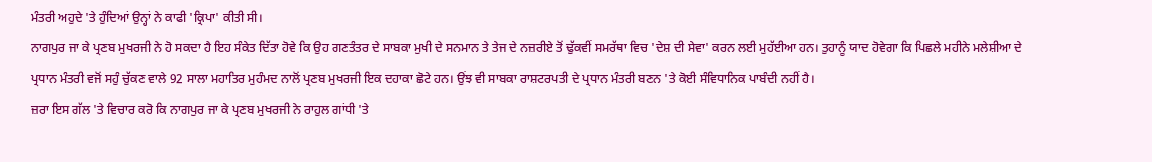ਮੰਤਰੀ ਅਹੁਦੇ 'ਤੇ ਹੁੰਦਿਆਂ ਉਨ੍ਹਾਂ ਨੇ ਕਾਫੀ 'ਕ੍ਰਿਪਾ' ਕੀਤੀ ਸੀ।
ਨਾਗਪੁਰ ਜਾ ਕੇ ਪ੍ਰਣਬ ਮੁਖਰਜੀ ਨੇ ਹੋ ਸਕਦਾ ਹੈ ਇਹ ਸੰਕੇਤ ਦਿੱਤਾ ਹੋਵੇ ਕਿ ਉਹ ਗਣਤੰਤਰ ਦੇ ਸਾਬਕਾ ਮੁਖੀ ਦੇ ਸਨਮਾਨ ਤੇ ਤੇਜ ਦੇ ਨਜ਼ਰੀਏ ਤੋਂ ਢੁੱਕਵੀਂ ਸਮਰੱਥਾ ਵਿਚ 'ਦੇਸ਼ ਦੀ ਸੇਵਾ' ਕਰਨ ਲਈ ਮੁਹੱਈਆ ਹਨ। ਤੁਹਾਨੂੰ ਯਾਦ ਹੋਵੇਗਾ ਕਿ ਪਿਛਲੇ ਮਹੀਨੇ ਮਲੇਸ਼ੀਆ ਦੇ ਪ੍ਰਧਾਨ ਮੰਤਰੀ ਵਜੋਂ ਸਹੁੰ ਚੁੱਕਣ ਵਾਲੇ 92 ਸਾਲਾ ਮਹਾਤਿਰ ਮੁਹੰਮਦ ਨਾਲੋਂ ਪ੍ਰਣਬ ਮੁਖਰਜੀ ਇਕ ਦਹਾਕਾ ਛੋਟੇ ਹਨ। ਉਂਝ ਵੀ ਸਾਬਕਾ ਰਾਸ਼ਟਰਪਤੀ ਦੇ ਪ੍ਰਧਾਨ ਮੰਤਰੀ ਬਣਨ 'ਤੇ ਕੋਈ ਸੰਵਿਧਾਨਿਕ ਪਾਬੰਦੀ ਨਹੀਂ ਹੈ।
ਜ਼ਰਾ ਇਸ ਗੱਲ 'ਤੇ ਵਿਚਾਰ ਕਰੋ ਕਿ ਨਾਗਪੁਰ ਜਾ ਕੇ ਪ੍ਰਣਬ ਮੁਖਰਜੀ ਨੇ ਰਾਹੁਲ ਗਾਂਧੀ 'ਤੇ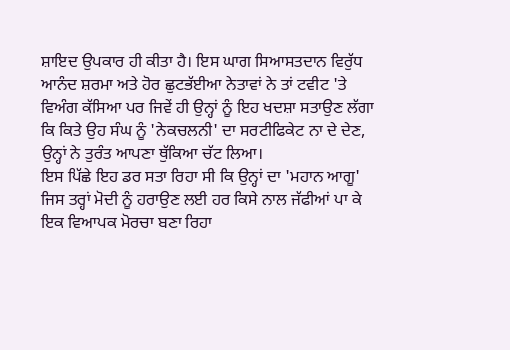ਸ਼ਾਇਦ ਉਪਕਾਰ ਹੀ ਕੀਤਾ ਹੈ। ਇਸ ਘਾਗ ਸਿਆਸਤਦਾਨ ਵਿਰੁੱਧ ਆਨੰਦ ਸ਼ਰਮਾ ਅਤੇ ਹੋਰ ਛੁਟਭੱਈਆ ਨੇਤਾਵਾਂ ਨੇ ਤਾਂ ਟਵੀਟ 'ਤੇ ਵਿਅੰਗ ਕੱਸਿਆ ਪਰ ਜਿਵੇਂ ਹੀ ਉਨ੍ਹਾਂ ਨੂੰ ਇਹ ਖਦਸ਼ਾ ਸਤਾਉਣ ਲੱਗਾ ਕਿ ਕਿਤੇ ਉਹ ਸੰਘ ਨੂੰ 'ਨੇਕਚਲਨੀ' ਦਾ ਸਰਟੀਫਿਕੇਟ ਨਾ ਦੇ ਦੇਣ, ਉਨ੍ਹਾਂ ਨੇ ਤੁਰੰਤ ਆਪਣਾ ਥੁੱਕਿਆ ਚੱਟ ਲਿਆ।
ਇਸ ਪਿੱਛੇ ਇਹ ਡਰ ਸਤਾ ਰਿਹਾ ਸੀ ਕਿ ਉਨ੍ਹਾਂ ਦਾ 'ਮਹਾਨ ਆਗੂ' ਜਿਸ ਤਰ੍ਹਾਂ ਮੋਦੀ ਨੂੰ ਹਰਾਉਣ ਲਈ ਹਰ ਕਿਸੇ ਨਾਲ ਜੱਫੀਆਂ ਪਾ ਕੇ ਇਕ ਵਿਆਪਕ ਮੋਰਚਾ ਬਣਾ ਰਿਹਾ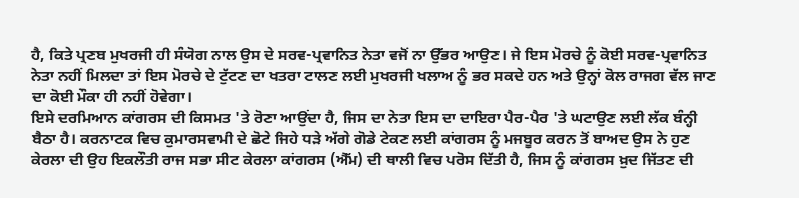ਹੈ, ਕਿਤੇ ਪ੍ਰਣਬ ਮੁਖਰਜੀ ਹੀ ਸੰਯੋਗ ਨਾਲ ਉਸ ਦੇ ਸਰਵ-ਪ੍ਰਵਾਨਿਤ ਨੇਤਾ ਵਜੋਂ ਨਾ ਉੱਭਰ ਆਉਣ। ਜੇ ਇਸ ਮੋਰਚੇ ਨੂੰ ਕੋਈ ਸਰਵ-ਪ੍ਰਵਾਨਿਤ ਨੇਤਾ ਨਹੀਂ ਮਿਲਦਾ ਤਾਂ ਇਸ ਮੋਰਚੇ ਦੇ ਟੁੱਟਣ ਦਾ ਖਤਰਾ ਟਾਲਣ ਲਈ ਮੁਖਰਜੀ ਖਲਾਅ ਨੂੰ ਭਰ ਸਕਦੇ ਹਨ ਅਤੇ ਉਨ੍ਹਾਂ ਕੋਲ ਰਾਜਗ ਵੱਲ ਜਾਣ ਦਾ ਕੋਈ ਮੌਕਾ ਹੀ ਨਹੀਂ ਹੋਵੇਗਾ।
ਇਸੇ ਦਰਮਿਆਨ ਕਾਂਗਰਸ ਦੀ ਕਿਸਮਤ 'ਤੇ ਰੋਣਾ ਆਉਂਦਾ ਹੈ, ਜਿਸ ਦਾ ਨੇਤਾ ਇਸ ਦਾ ਦਾਇਰਾ ਪੈਰ-ਪੈਰ 'ਤੇ ਘਟਾਉਣ ਲਈ ਲੱਕ ਬੰਨ੍ਹੀ ਬੈਠਾ ਹੈ। ਕਰਨਾਟਕ ਵਿਚ ਕੁਮਾਰਸਵਾਮੀ ਦੇ ਛੋਟੇ ਜਿਹੇ ਧੜੇ ਅੱਗੇ ਗੋਡੇ ਟੇਕਣ ਲਈ ਕਾਂਗਰਸ ਨੂੰ ਮਜਬੂਰ ਕਰਨ ਤੋਂ ਬਾਅਦ ਉਸ ਨੇ ਹੁਣ ਕੇਰਲਾ ਦੀ ਉਹ ਇਕਲੌਤੀ ਰਾਜ ਸਭਾ ਸੀਟ ਕੇਰਲਾ ਕਾਂਗਰਸ (ਐੱਮ) ਦੀ ਥਾਲੀ ਵਿਚ ਪਰੋਸ ਦਿੱਤੀ ਹੈ, ਜਿਸ ਨੂੰ ਕਾਂਗਰਸ ਖ਼ੁਦ ਜਿੱਤਣ ਦੀ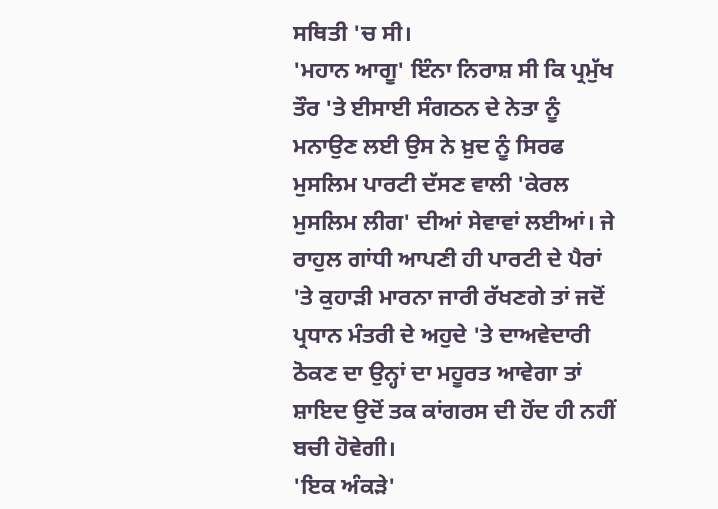ਸਥਿਤੀ 'ਚ ਸੀ।
'ਮਹਾਨ ਆਗੂ' ਇੰਨਾ ਨਿਰਾਸ਼ ਸੀ ਕਿ ਪ੍ਰਮੁੱਖ ਤੌਰ 'ਤੇ ਈਸਾਈ ਸੰਗਠਨ ਦੇ ਨੇਤਾ ਨੂੰ ਮਨਾਉਣ ਲਈ ਉਸ ਨੇ ਖ਼ੁਦ ਨੂੰ ਸਿਰਫ ਮੁਸਲਿਮ ਪਾਰਟੀ ਦੱਸਣ ਵਾਲੀ 'ਕੇਰਲ ਮੁਸਲਿਮ ਲੀਗ' ਦੀਆਂ ਸੇਵਾਵਾਂ ਲਈਆਂ। ਜੇ ਰਾਹੁਲ ਗਾਂਧੀ ਆਪਣੀ ਹੀ ਪਾਰਟੀ ਦੇ ਪੈਰਾਂ 'ਤੇ ਕੁਹਾੜੀ ਮਾਰਨਾ ਜਾਰੀ ਰੱਖਣਗੇ ਤਾਂ ਜਦੋਂ ਪ੍ਰਧਾਨ ਮੰਤਰੀ ਦੇ ਅਹੁਦੇ 'ਤੇ ਦਾਅਵੇਦਾਰੀ ਠੋਕਣ ਦਾ ਉਨ੍ਹਾਂ ਦਾ ਮਹੂਰਤ ਆਵੇਗਾ ਤਾਂ ਸ਼ਾਇਦ ਉਦੋਂ ਤਕ ਕਾਂਗਰਸ ਦੀ ਹੋਂਦ ਹੀ ਨਹੀਂ ਬਚੀ ਹੋਵੇਗੀ।
'ਇਕ ਅੰਕੜੇ'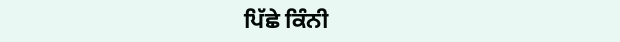ਪਿੱਛੇ ਕਿੰਨੀ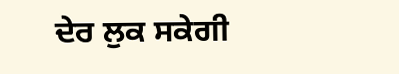ਦੇਰ ਲੁਕ ਸਕੇਗੀ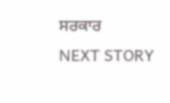ਸਰਕਾਰ
NEXT STORY